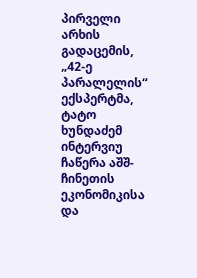პირველი არხის გადაცემის, „42-ე პარალელის“ ექსპერტმა, ტატო ხუნდაძემ ინტერვიუ ჩაწერა აშშ-ჩინეთის ეკონომიკისა და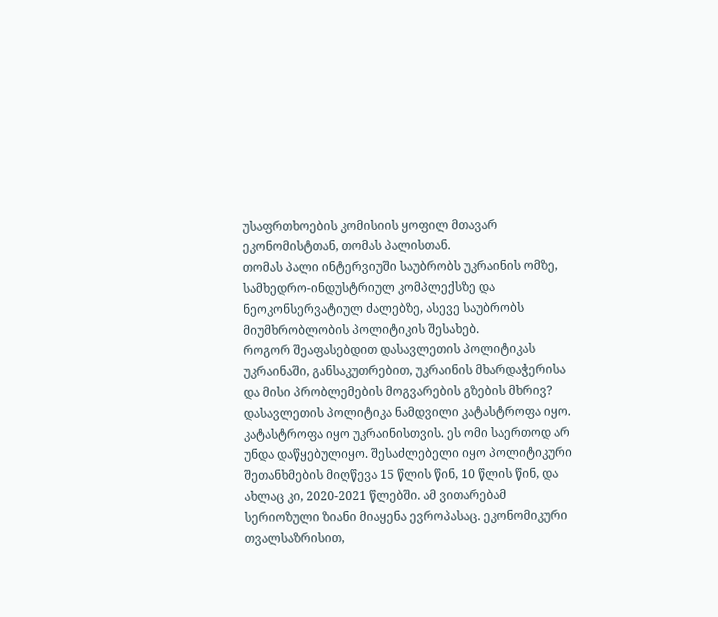უსაფრთხოების კომისიის ყოფილ მთავარ ეკონომისტთან, თომას პალისთან.
თომას პალი ინტერვიუში საუბრობს უკრაინის ომზე, სამხედრო-ინდუსტრიულ კომპლექსზე და ნეოკონსერვატიულ ძალებზე, ასევე საუბრობს მიუმხრობლობის პოლიტიკის შესახებ.
როგორ შეაფასებდით დასავლეთის პოლიტიკას უკრაინაში, განსაკუთრებით, უკრაინის მხარდაჭერისა და მისი პრობლემების მოგვარების გზების მხრივ?
დასავლეთის პოლიტიკა ნამდვილი კატასტროფა იყო. კატასტროფა იყო უკრაინისთვის. ეს ომი საერთოდ არ უნდა დაწყებულიყო. შესაძლებელი იყო პოლიტიკური შეთანხმების მიღწევა 15 წლის წინ, 10 წლის წინ, და ახლაც კი, 2020-2021 წლებში. ამ ვითარებამ სერიოზული ზიანი მიაყენა ევროპასაც. ეკონომიკური თვალსაზრისით,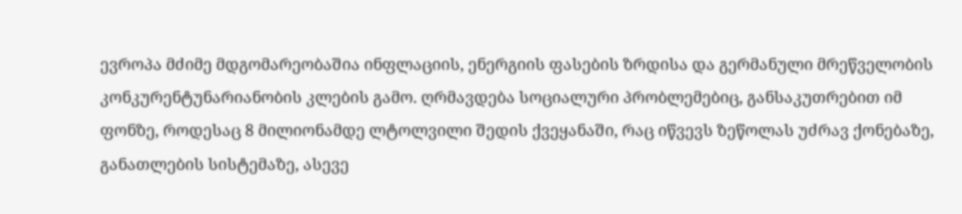ევროპა მძიმე მდგომარეობაშია ინფლაციის, ენერგიის ფასების ზრდისა და გერმანული მრეწველობის კონკურენტუნარიანობის კლების გამო. ღრმავდება სოციალური პრობლემებიც, განსაკუთრებით იმ ფონზე, როდესაც 8 მილიონამდე ლტოლვილი შედის ქვეყანაში, რაც იწვევს ზეწოლას უძრავ ქონებაზე, განათლების სისტემაზე, ასევე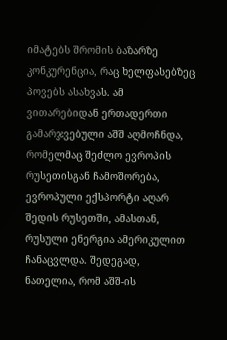იმატებს შრომის ბაზარზე კონკურენცია, რაც ხელფასებზეც პოვებს ასახვას. ამ ვითარებიდან ერთადერთი გამარჯვებული აშშ აღმოჩნდა, რომელმაც შეძლო ევროპის რუსეთისგან ჩამოშორება, ევროპული ექსპორტი აღარ შედის რუსეთში, ამასთან, რუსული ენერგია ამერიკულით ჩანაცვლდა. შედეგად, ნათელია, რომ აშშ-ის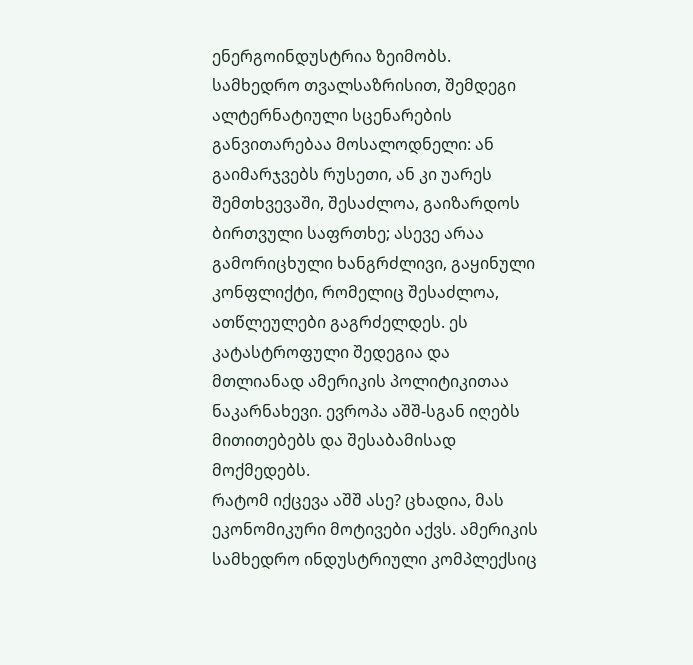ენერგოინდუსტრია ზეიმობს.
სამხედრო თვალსაზრისით, შემდეგი ალტერნატიული სცენარების განვითარებაა მოსალოდნელი: ან გაიმარჯვებს რუსეთი, ან კი უარეს შემთხვევაში, შესაძლოა, გაიზარდოს ბირთვული საფრთხე; ასევე არაა გამორიცხული ხანგრძლივი, გაყინული კონფლიქტი, რომელიც შესაძლოა, ათწლეულები გაგრძელდეს. ეს კატასტროფული შედეგია და მთლიანად ამერიკის პოლიტიკითაა ნაკარნახევი. ევროპა აშშ-სგან იღებს მითითებებს და შესაბამისად მოქმედებს.
რატომ იქცევა აშშ ასე? ცხადია, მას ეკონომიკური მოტივები აქვს. ამერიკის სამხედრო ინდუსტრიული კომპლექსიც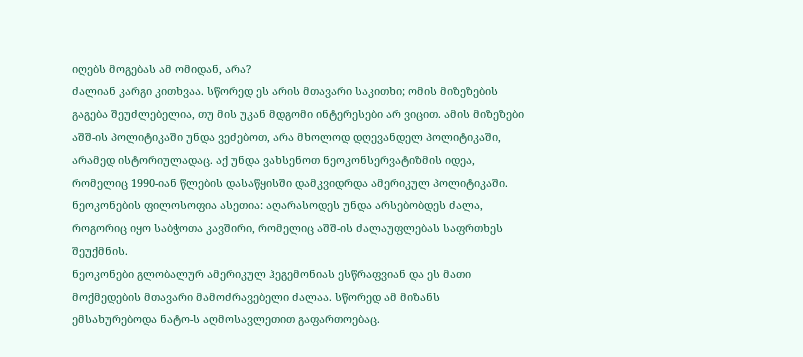იღებს მოგებას ამ ომიდან, არა?
ძალიან კარგი კითხვაა. სწორედ ეს არის მთავარი საკითხი; ომის მიზეზების გაგება შეუძლებელია, თუ მის უკან მდგომი ინტერესები არ ვიცით. ამის მიზეზები აშშ-ის პოლიტიკაში უნდა ვეძებოთ, არა მხოლოდ დღევანდელ პოლიტიკაში, არამედ ისტორიულადაც. აქ უნდა ვახსენოთ ნეოკონსერვატიზმის იდეა, რომელიც 1990-იან წლების დასაწყისში დამკვიდრდა ამერიკულ პოლიტიკაში. ნეოკონების ფილოსოფია ასეთია: აღარასოდეს უნდა არსებობდეს ძალა, როგორიც იყო საბჭოთა კავშირი, რომელიც აშშ-ის ძალაუფლებას საფრთხეს შეუქმნის.
ნეოკონები გლობალურ ამერიკულ ჰეგემონიას ესწრაფვიან და ეს მათი მოქმედების მთავარი მამოძრავებელი ძალაა. სწორედ ამ მიზანს ემსახურებოდა ნატო-ს აღმოსავლეთით გაფართოებაც.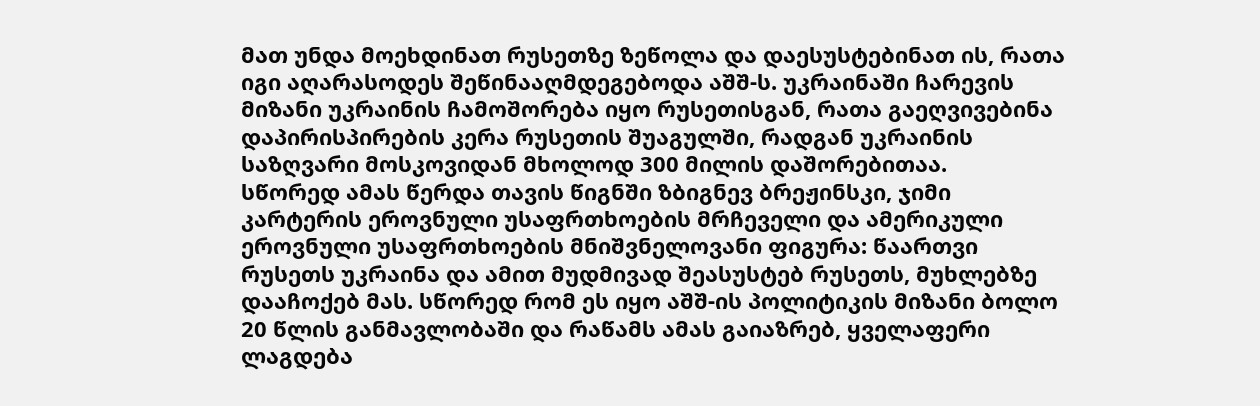მათ უნდა მოეხდინათ რუსეთზე ზეწოლა და დაესუსტებინათ ის, რათა იგი აღარასოდეს შეწინააღმდეგებოდა აშშ-ს. უკრაინაში ჩარევის მიზანი უკრაინის ჩამოშორება იყო რუსეთისგან, რათა გაეღვივებინა დაპირისპირების კერა რუსეთის შუაგულში, რადგან უკრაინის საზღვარი მოსკოვიდან მხოლოდ 300 მილის დაშორებითაა.
სწორედ ამას წერდა თავის წიგნში ზბიგნევ ბრეჟინსკი, ჯიმი კარტერის ეროვნული უსაფრთხოების მრჩეველი და ამერიკული ეროვნული უსაფრთხოების მნიშვნელოვანი ფიგურა: წაართვი რუსეთს უკრაინა და ამით მუდმივად შეასუსტებ რუსეთს, მუხლებზე დააჩოქებ მას. სწორედ რომ ეს იყო აშშ-ის პოლიტიკის მიზანი ბოლო 20 წლის განმავლობაში და რაწამს ამას გაიაზრებ, ყველაფერი ლაგდება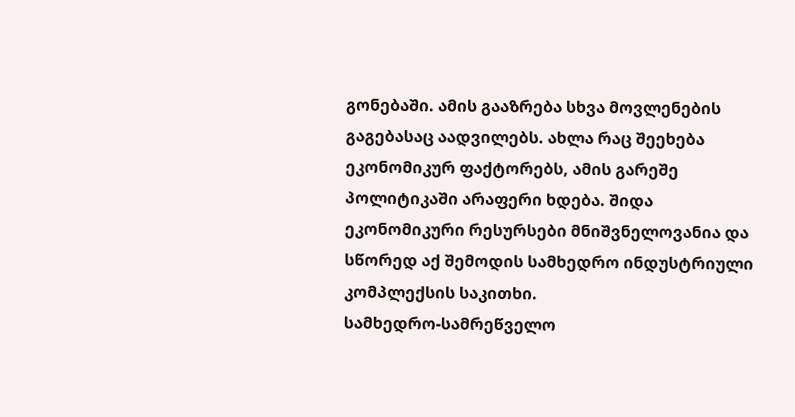გონებაში. ამის გააზრება სხვა მოვლენების გაგებასაც აადვილებს. ახლა რაც შეეხება ეკონომიკურ ფაქტორებს, ამის გარეშე პოლიტიკაში არაფერი ხდება. შიდა ეკონომიკური რესურსები მნიშვნელოვანია და სწორედ აქ შემოდის სამხედრო ინდუსტრიული კომპლექსის საკითხი.
სამხედრო-სამრეწველო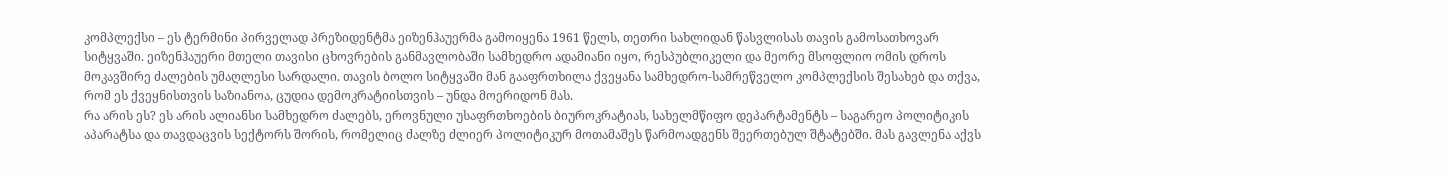კომპლექსი – ეს ტერმინი პირველად პრეზიდენტმა ეიზენჰაუერმა გამოიყენა 1961 წელს, თეთრი სახლიდან წასვლისას თავის გამოსათხოვარ სიტყვაში. ეიზენჰაუერი მთელი თავისი ცხოვრების განმავლობაში სამხედრო ადამიანი იყო, რესპუბლიკელი და მეორე მსოფლიო ომის დროს მოკავშირე ძალების უმაღლესი სარდალი. თავის ბოლო სიტყვაში მან გააფრთხილა ქვეყანა სამხედრო-სამრეწველო კომპლექსის შესახებ და თქვა, რომ ეს ქვეყნისთვის საზიანოა, ცუდია დემოკრატიისთვის – უნდა მოერიდონ მას.
რა არის ეს? ეს არის ალიანსი სამხედრო ძალებს, ეროვნული უსაფრთხოების ბიუროკრატიას, სახელმწიფო დეპარტამენტს – საგარეო პოლიტიკის აპარატსა და თავდაცვის სექტორს შორის, რომელიც ძალზე ძლიერ პოლიტიკურ მოთამაშეს წარმოადგენს შეერთებულ შტატებში. მას გავლენა აქვს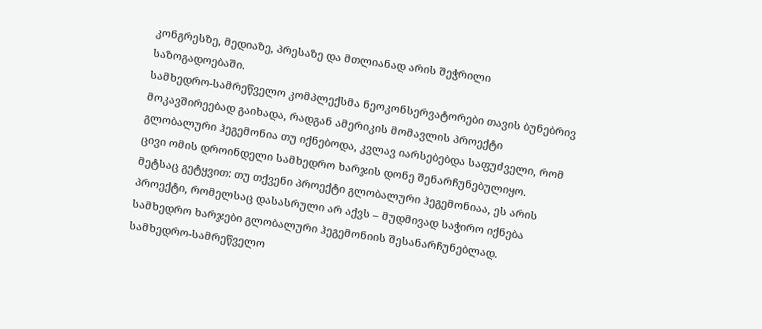კონგრესზე, მედიაზე, პრესაზე და მთლიანად არის შეჭრილი საზოგადოებაში.
სამხედრო-სამრეწველო კომპლექსმა ნეოკონსერვატორები თავის ბუნებრივ მოკავშირეებად გაიხადა, რადგან ამერიკის მომავლის პროექტი გლობალური ჰეგემონია თუ იქნებოდა, კვლავ იარსებებდა საფუძველი, რომ ცივი ომის დროინდელი სამხედრო ხარჯის დონე შენარჩუნებულიყო. მეტსაც გეტყვით: თუ თქვენი პროექტი გლობალური ჰეგემონიაა, ეს არის პროექტი, რომელსაც დასასრული არ აქვს – მუდმივად საჭირო იქნება სამხედრო ხარჯები გლობალური ჰეგემონიის შესანარჩუნებლად. სამხედრო-სამრეწველო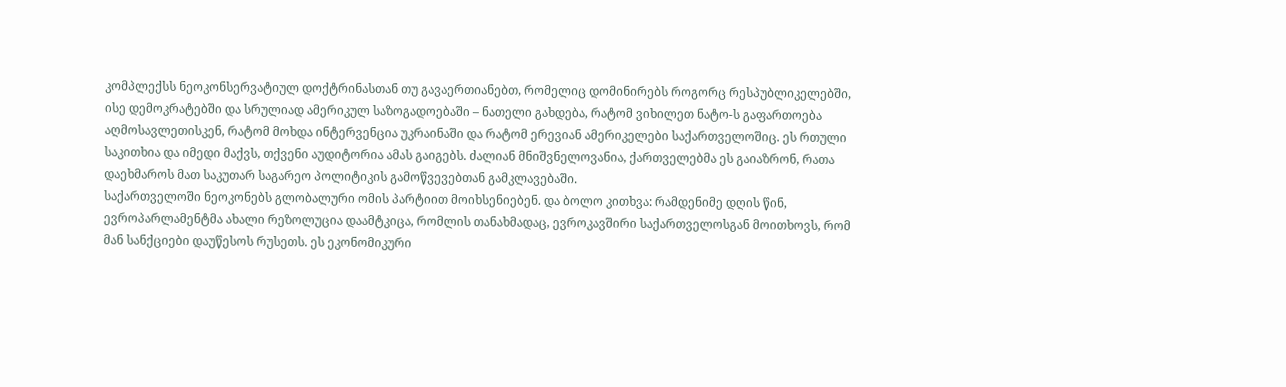კომპლექსს ნეოკონსერვატიულ დოქტრინასთან თუ გავაერთიანებთ, რომელიც დომინირებს როგორც რესპუბლიკელებში, ისე დემოკრატებში და სრულიად ამერიკულ საზოგადოებაში – ნათელი გახდება, რატომ ვიხილეთ ნატო-ს გაფართოება აღმოსავლეთისკენ, რატომ მოხდა ინტერვენცია უკრაინაში და რატომ ერევიან ამერიკელები საქართველოშიც. ეს რთული საკითხია და იმედი მაქვს, თქვენი აუდიტორია ამას გაიგებს. ძალიან მნიშვნელოვანია, ქართველებმა ეს გაიაზრონ, რათა დაეხმაროს მათ საკუთარ საგარეო პოლიტიკის გამოწვევებთან გამკლავებაში.
საქართველოში ნეოკონებს გლობალური ომის პარტიით მოიხსენიებენ. და ბოლო კითხვა: რამდენიმე დღის წინ, ევროპარლამენტმა ახალი რეზოლუცია დაამტკიცა, რომლის თანახმადაც, ევროკავშირი საქართველოსგან მოითხოვს, რომ მან სანქციები დაუწესოს რუსეთს. ეს ეკონომიკური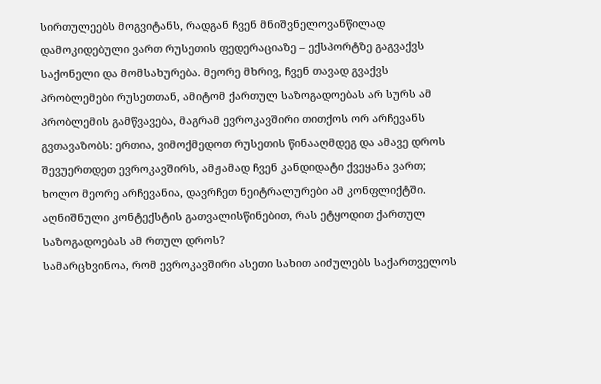სირთულეებს მოგვიტანს, რადგან ჩვენ მნიშვნელოვანწილად დამოკიდებული ვართ რუსეთის ფედერაციაზე – ექსპორტზე გაგვაქვს საქონელი და მომსახურება. მეორე მხრივ, ჩვენ თავად გვაქვს პრობლემები რუსეთთან, ამიტომ ქართულ საზოგადოებას არ სურს ამ პრობლემის გამწვავება, მაგრამ ევროკავშირი თითქოს ორ არჩევანს გვთავაზობს: ერთია, ვიმოქმედოთ რუსეთის წინააღმდეგ და ამავე დროს შევუერთდეთ ევროკავშირს, ამჟამად ჩვენ კანდიდატი ქვეყანა ვართ; ხოლო მეორე არჩევანია, დავრჩეთ ნეიტრალურები ამ კონფლიქტში. აღნიშნული კონტექსტის გათვალისწინებით, რას ეტყოდით ქართულ საზოგადოებას ამ რთულ დროს?
სამარცხვინოა, რომ ევროკავშირი ასეთი სახით აიძულებს საქართველოს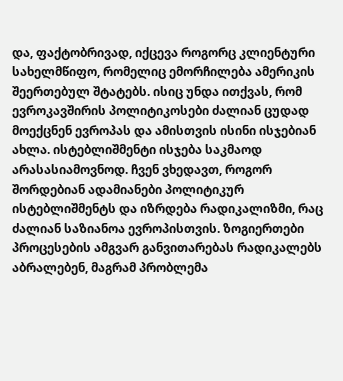და, ფაქტობრივად, იქცევა როგორც კლიენტური სახელმწიფო, რომელიც ემორჩილება ამერიკის შეერთებულ შტატებს. ისიც უნდა ითქვას, რომ ევროკავშირის პოლიტიკოსები ძალიან ცუდად მოექცნენ ევროპას და ამისთვის ისინი ისჯებიან ახლა. ისტებლიშმენტი ისჯება საკმაოდ არასასიამოვნოდ. ჩვენ ვხედავთ, როგორ შორდებიან ადამიანები პოლიტიკურ ისტებლიშმენტს და იზრდება რადიკალიზმი, რაც ძალიან საზიანოა ევროპისთვის. ზოგიერთები პროცესების ამგვარ განვითარებას რადიკალებს აბრალებენ, მაგრამ პრობლემა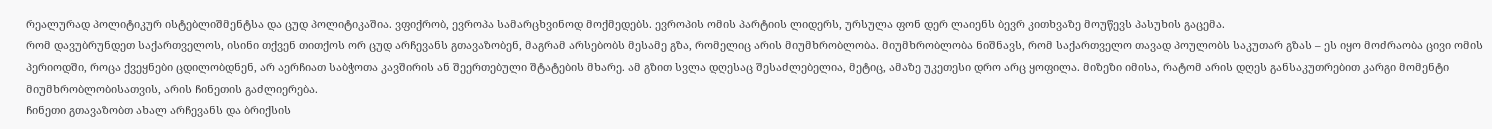რეალურად პოლიტიკურ ისტებლიშმენტსა და ცუდ პოლიტიკაშია. ვფიქრობ, ევროპა სამარცხვინოდ მოქმედებს. ევროპის ომის პარტიის ლიდერს, ურსულა ფონ დერ ლაიენს ბევრ კითხვაზე მოუწევს პასუხის გაცემა.
რომ დავუბრუნდეთ საქართველოს, ისინი თქვენ თითქოს ორ ცუდ არჩევანს გთავაზობენ, მაგრამ არსებობს მესამე გზა, რომელიც არის მიუმხრობლობა. მიუმხრობლობა ნიშნავს, რომ საქართველო თავად პოულობს საკუთარ გზას – ეს იყო მოძრაობა ცივი ომის პერიოდში, როცა ქვეყნები ცდილობდნენ, არ აერჩიათ საბჭოთა კავშირის ან შეერთებული შტატების მხარე. ამ გზით სვლა დღესაც შესაძლებელია, მეტიც, ამაზე უკეთესი დრო არც ყოფილა. მიზეზი იმისა, რატომ არის დღეს განსაკუთრებით კარგი მომენტი მიუმხრობლობისათვის, არის ჩინეთის გაძლიერება.
ჩინეთი გთავაზობთ ახალ არჩევანს და ბრიქსის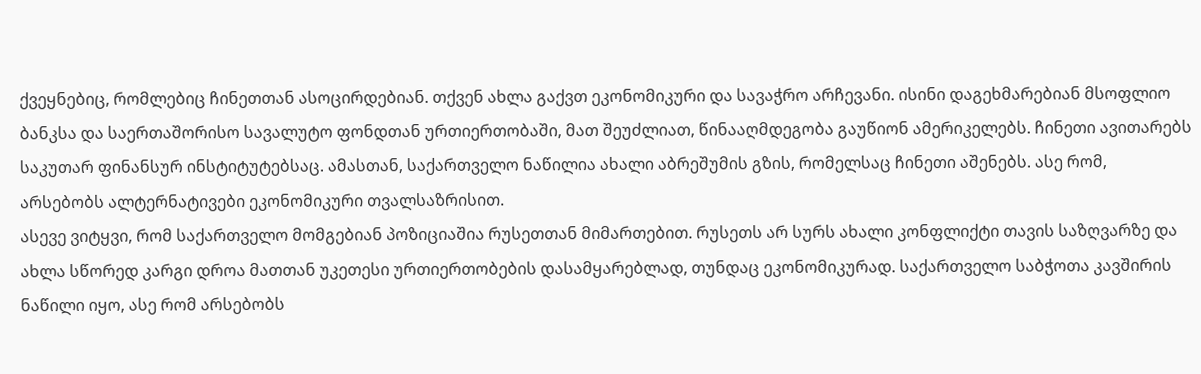ქვეყნებიც, რომლებიც ჩინეთთან ასოცირდებიან. თქვენ ახლა გაქვთ ეკონომიკური და სავაჭრო არჩევანი. ისინი დაგეხმარებიან მსოფლიო ბანკსა და საერთაშორისო სავალუტო ფონდთან ურთიერთობაში, მათ შეუძლიათ, წინააღმდეგობა გაუწიონ ამერიკელებს. ჩინეთი ავითარებს საკუთარ ფინანსურ ინსტიტუტებსაც. ამასთან, საქართველო ნაწილია ახალი აბრეშუმის გზის, რომელსაც ჩინეთი აშენებს. ასე რომ, არსებობს ალტერნატივები ეკონომიკური თვალსაზრისით.
ასევე ვიტყვი, რომ საქართველო მომგებიან პოზიციაშია რუსეთთან მიმართებით. რუსეთს არ სურს ახალი კონფლიქტი თავის საზღვარზე და ახლა სწორედ კარგი დროა მათთან უკეთესი ურთიერთობების დასამყარებლად, თუნდაც ეკონომიკურად. საქართველო საბჭოთა კავშირის ნაწილი იყო, ასე რომ არსებობს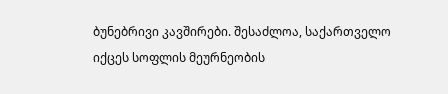ბუნებრივი კავშირები. შესაძლოა, საქართველო იქცეს სოფლის მეურნეობის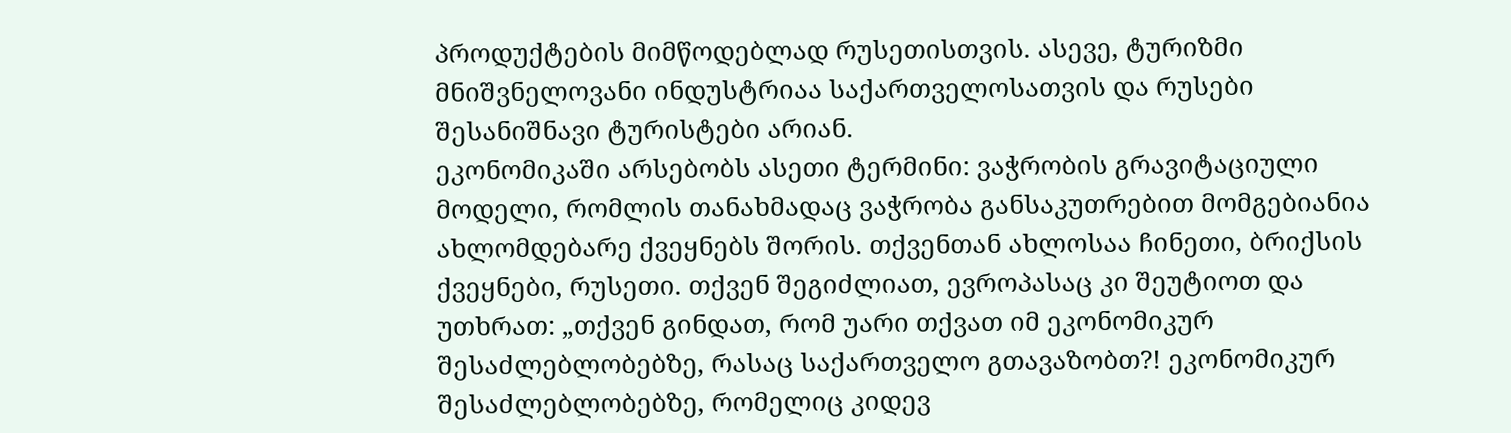პროდუქტების მიმწოდებლად რუსეთისთვის. ასევე, ტურიზმი მნიშვნელოვანი ინდუსტრიაა საქართველოსათვის და რუსები შესანიშნავი ტურისტები არიან.
ეკონომიკაში არსებობს ასეთი ტერმინი: ვაჭრობის გრავიტაციული მოდელი, რომლის თანახმადაც ვაჭრობა განსაკუთრებით მომგებიანია ახლომდებარე ქვეყნებს შორის. თქვენთან ახლოსაა ჩინეთი, ბრიქსის ქვეყნები, რუსეთი. თქვენ შეგიძლიათ, ევროპასაც კი შეუტიოთ და უთხრათ: „თქვენ გინდათ, რომ უარი თქვათ იმ ეკონომიკურ შესაძლებლობებზე, რასაც საქართველო გთავაზობთ?! ეკონომიკურ შესაძლებლობებზე, რომელიც კიდევ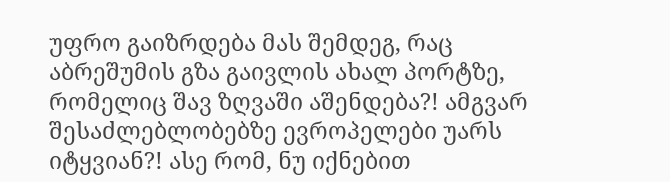უფრო გაიზრდება მას შემდეგ, რაც აბრეშუმის გზა გაივლის ახალ პორტზე, რომელიც შავ ზღვაში აშენდება?! ამგვარ შესაძლებლობებზე ევროპელები უარს იტყვიან?! ასე რომ, ნუ იქნებით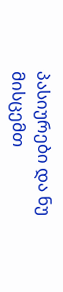პასიურები და ნუ მისცემთ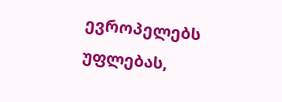ევროპელებს უფლებას,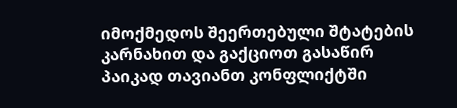იმოქმედოს შეერთებული შტატების კარნახით და გაქციოთ გასაწირ პაიკად თავიანთ კონფლიქტში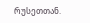რუსეთთან.